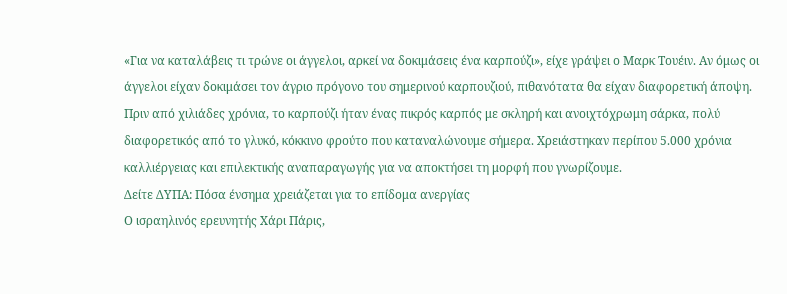«Για να καταλάβεις τι τρώνε οι άγγελοι, αρκεί να δοκιμάσεις ένα καρπούζι», είχε γράψει ο Μαρκ Τουέιν. Αν όμως οι άγγελοι είχαν δοκιμάσει τον άγριο πρόγονο του σημερινού καρπουζιού, πιθανότατα θα είχαν διαφορετική άποψη.
Πριν από χιλιάδες χρόνια, το καρπούζι ήταν ένας πικρός καρπός με σκληρή και ανοιχτόχρωμη σάρκα, πολύ διαφορετικός από το γλυκό, κόκκινο φρούτο που καταναλώνουμε σήμερα. Χρειάστηκαν περίπου 5.000 χρόνια καλλιέργειας και επιλεκτικής αναπαραγωγής για να αποκτήσει τη μορφή που γνωρίζουμε.
Δείτε ΔΥΠΑ: Πόσα ένσημα χρειάζεται για το επίδομα ανεργίας
Ο ισραηλινός ερευνητής Χάρι Πάρις,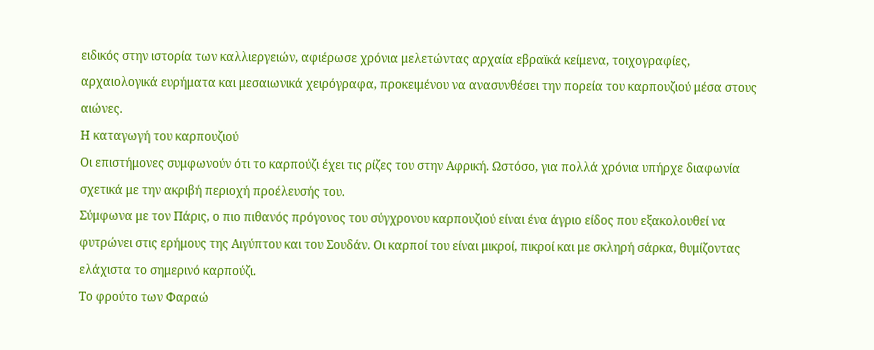ειδικός στην ιστορία των καλλιεργειών, αφιέρωσε χρόνια μελετώντας αρχαία εβραϊκά κείμενα, τοιχογραφίες, αρχαιολογικά ευρήματα και μεσαιωνικά χειρόγραφα, προκειμένου να ανασυνθέσει την πορεία του καρπουζιού μέσα στους αιώνες.
Η καταγωγή του καρπουζιού
Οι επιστήμονες συμφωνούν ότι το καρπούζι έχει τις ρίζες του στην Αφρική. Ωστόσο, για πολλά χρόνια υπήρχε διαφωνία σχετικά με την ακριβή περιοχή προέλευσής του.
Σύμφωνα με τον Πάρις, ο πιο πιθανός πρόγονος του σύγχρονου καρπουζιού είναι ένα άγριο είδος που εξακολουθεί να φυτρώνει στις ερήμους της Αιγύπτου και του Σουδάν. Οι καρποί του είναι μικροί, πικροί και με σκληρή σάρκα, θυμίζοντας ελάχιστα το σημερινό καρπούζι.
Το φρούτο των Φαραώ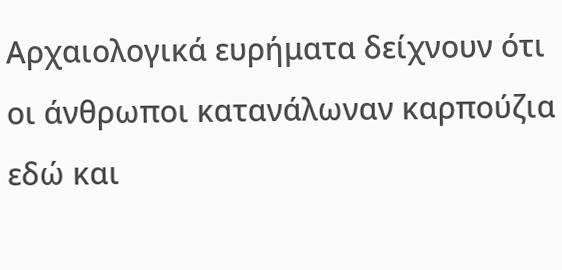Αρχαιολογικά ευρήματα δείχνουν ότι οι άνθρωποι κατανάλωναν καρπούζια εδώ και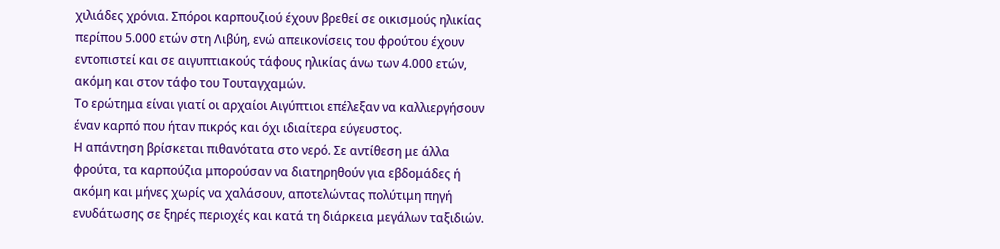χιλιάδες χρόνια. Σπόροι καρπουζιού έχουν βρεθεί σε οικισμούς ηλικίας περίπου 5.000 ετών στη Λιβύη, ενώ απεικονίσεις του φρούτου έχουν εντοπιστεί και σε αιγυπτιακούς τάφους ηλικίας άνω των 4.000 ετών, ακόμη και στον τάφο του Τουταγχαμών.
Το ερώτημα είναι γιατί οι αρχαίοι Αιγύπτιοι επέλεξαν να καλλιεργήσουν έναν καρπό που ήταν πικρός και όχι ιδιαίτερα εύγευστος.
Η απάντηση βρίσκεται πιθανότατα στο νερό. Σε αντίθεση με άλλα φρούτα, τα καρπούζια μπορούσαν να διατηρηθούν για εβδομάδες ή ακόμη και μήνες χωρίς να χαλάσουν, αποτελώντας πολύτιμη πηγή ενυδάτωσης σε ξηρές περιοχές και κατά τη διάρκεια μεγάλων ταξιδιών.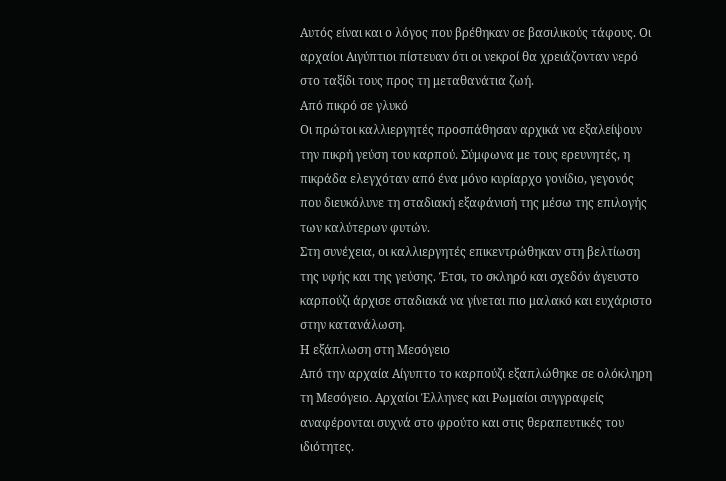Αυτός είναι και ο λόγος που βρέθηκαν σε βασιλικούς τάφους. Οι αρχαίοι Αιγύπτιοι πίστευαν ότι οι νεκροί θα χρειάζονταν νερό στο ταξίδι τους προς τη μεταθανάτια ζωή.
Από πικρό σε γλυκό
Οι πρώτοι καλλιεργητές προσπάθησαν αρχικά να εξαλείψουν την πικρή γεύση του καρπού. Σύμφωνα με τους ερευνητές, η πικράδα ελεγχόταν από ένα μόνο κυρίαρχο γονίδιο, γεγονός που διευκόλυνε τη σταδιακή εξαφάνισή της μέσω της επιλογής των καλύτερων φυτών.
Στη συνέχεια, οι καλλιεργητές επικεντρώθηκαν στη βελτίωση της υφής και της γεύσης. Έτσι, το σκληρό και σχεδόν άγευστο καρπούζι άρχισε σταδιακά να γίνεται πιο μαλακό και ευχάριστο στην κατανάλωση.
Η εξάπλωση στη Μεσόγειο
Από την αρχαία Αίγυπτο το καρπούζι εξαπλώθηκε σε ολόκληρη τη Μεσόγειο. Αρχαίοι Έλληνες και Ρωμαίοι συγγραφείς αναφέρονται συχνά στο φρούτο και στις θεραπευτικές του ιδιότητες.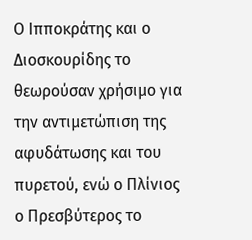Ο Ιπποκράτης και ο Διοσκουρίδης το θεωρούσαν χρήσιμο για την αντιμετώπιση της αφυδάτωσης και του πυρετού, ενώ ο Πλίνιος ο Πρεσβύτερος το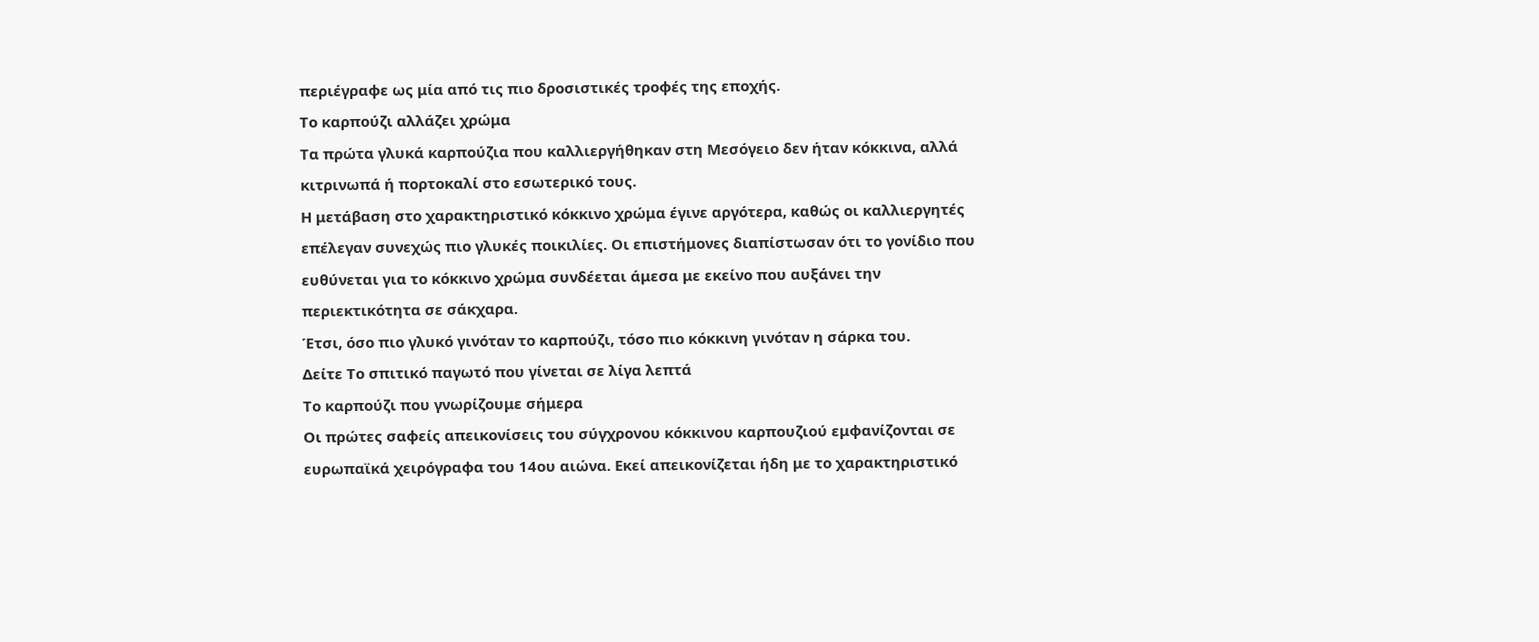περιέγραφε ως μία από τις πιο δροσιστικές τροφές της εποχής.
Το καρπούζι αλλάζει χρώμα
Τα πρώτα γλυκά καρπούζια που καλλιεργήθηκαν στη Μεσόγειο δεν ήταν κόκκινα, αλλά κιτρινωπά ή πορτοκαλί στο εσωτερικό τους.
Η μετάβαση στο χαρακτηριστικό κόκκινο χρώμα έγινε αργότερα, καθώς οι καλλιεργητές επέλεγαν συνεχώς πιο γλυκές ποικιλίες. Οι επιστήμονες διαπίστωσαν ότι το γονίδιο που ευθύνεται για το κόκκινο χρώμα συνδέεται άμεσα με εκείνο που αυξάνει την περιεκτικότητα σε σάκχαρα.
Έτσι, όσο πιο γλυκό γινόταν το καρπούζι, τόσο πιο κόκκινη γινόταν η σάρκα του.
Δείτε Το σπιτικό παγωτό που γίνεται σε λίγα λεπτά
Το καρπούζι που γνωρίζουμε σήμερα
Οι πρώτες σαφείς απεικονίσεις του σύγχρονου κόκκινου καρπουζιού εμφανίζονται σε ευρωπαϊκά χειρόγραφα του 14ου αιώνα. Εκεί απεικονίζεται ήδη με το χαρακτηριστικό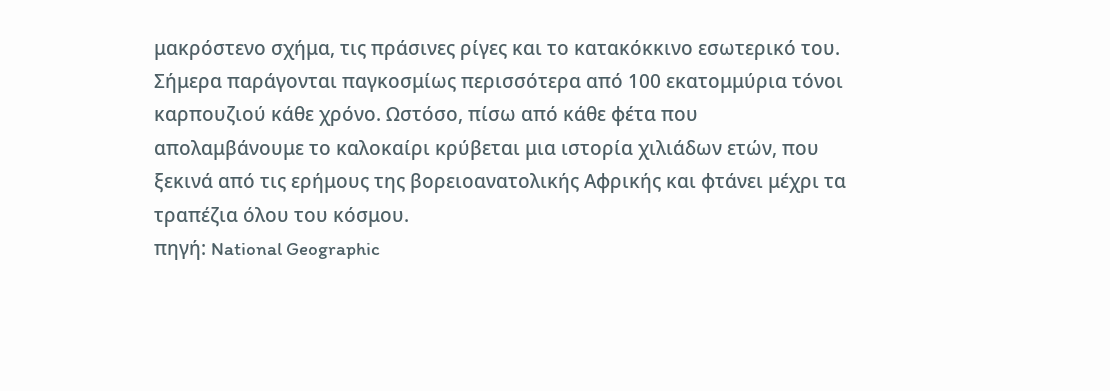μακρόστενο σχήμα, τις πράσινες ρίγες και το κατακόκκινο εσωτερικό του.
Σήμερα παράγονται παγκοσμίως περισσότερα από 100 εκατομμύρια τόνοι καρπουζιού κάθε χρόνο. Ωστόσο, πίσω από κάθε φέτα που απολαμβάνουμε το καλοκαίρι κρύβεται μια ιστορία χιλιάδων ετών, που ξεκινά από τις ερήμους της βορειοανατολικής Αφρικής και φτάνει μέχρι τα τραπέζια όλου του κόσμου.
πηγή: National Geographic